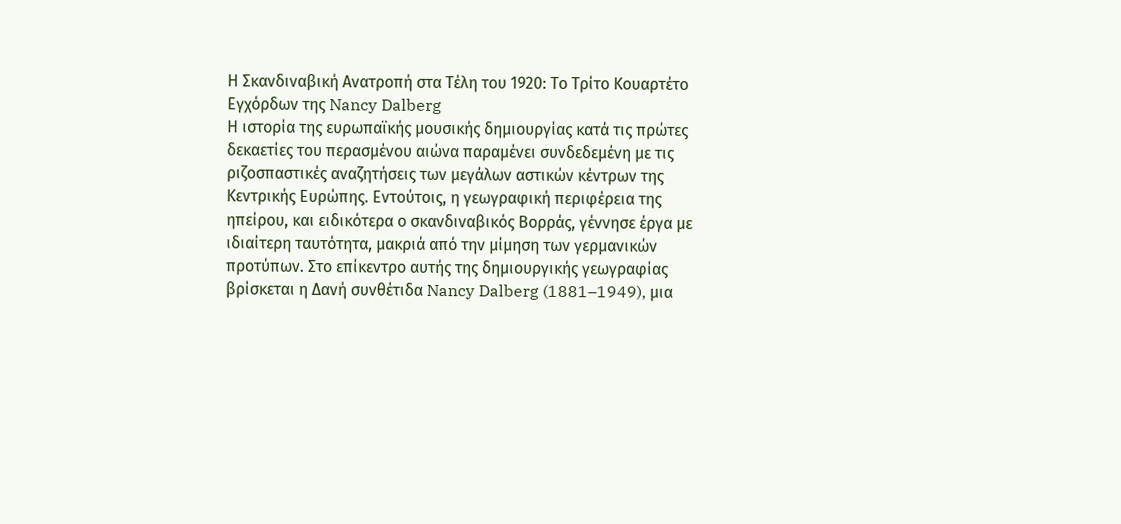Η Σκανδιναβική Ανατροπή στα Τέλη του 1920: Το Τρίτο Κουαρτέτο Εγχόρδων της Nancy Dalberg
Η ιστορία της ευρωπαϊκής μουσικής δημιουργίας κατά τις πρώτες δεκαετίες του περασμένου αιώνα παραμένει συνδεδεμένη με τις ριζοσπαστικές αναζητήσεις των μεγάλων αστικών κέντρων της Κεντρικής Ευρώπης. Εντούτοις, η γεωγραφική περιφέρεια της ηπείρου, και ειδικότερα ο σκανδιναβικός Βορράς, γέννησε έργα με ιδιαίτερη ταυτότητα, μακριά από την μίμηση των γερμανικών προτύπων. Στο επίκεντρο αυτής της δημιουργικής γεωγραφίας βρίσκεται η Δανή συνθέτιδα Nancy Dalberg (1881–1949), μια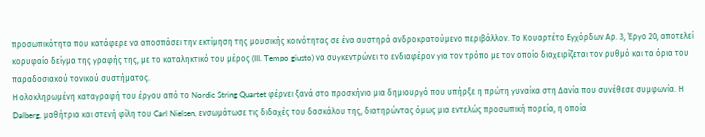προσωπικότητα που κατάφερε να αποσπάσει την εκτίμηση της μουσικής κοινότητας σε ένα αυστηρά ανδροκρατούμενο περιβάλλον. Το Κουαρτέτο Εγχόρδων Αρ. 3, Έργο 20, αποτελεί κορυφαίο δείγμα της γραφής της, με το καταληκτικό του μέρος (III. Tempo giusto) να συγκεντρώνει το ενδιαφέρον για τον τρόπο με τον οποίο διαχειρίζεται τον ρυθμό και τα όρια του παραδοσιακού τονικού συστήματος.
Η ολοκληρωμένη καταγραφή του έργου από το Nordic String Quartet φέρνει ξανά στο προσκήνιο μια δημιουργό που υπήρξε η πρώτη γυναίκα στη Δανία που συνέθεσε συμφωνία. Η Dalberg, μαθήτρια και στενή φίλη του Carl Nielsen, ενσωμάτωσε τις διδαχές του δασκάλου της, διατηρώντας όμως μια εντελώς προσωπική πορεία, η οποία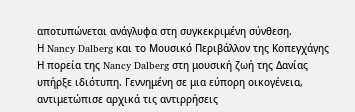αποτυπώνεται ανάγλυφα στη συγκεκριμένη σύνθεση.
Η Nancy Dalberg και το Μουσικό Περιβάλλον της Κοπεγχάγης
Η πορεία της Nancy Dalberg στη μουσική ζωή της Δανίας υπήρξε ιδιότυπη. Γεννημένη σε μια εύπορη οικογένεια, αντιμετώπισε αρχικά τις αντιρρήσεις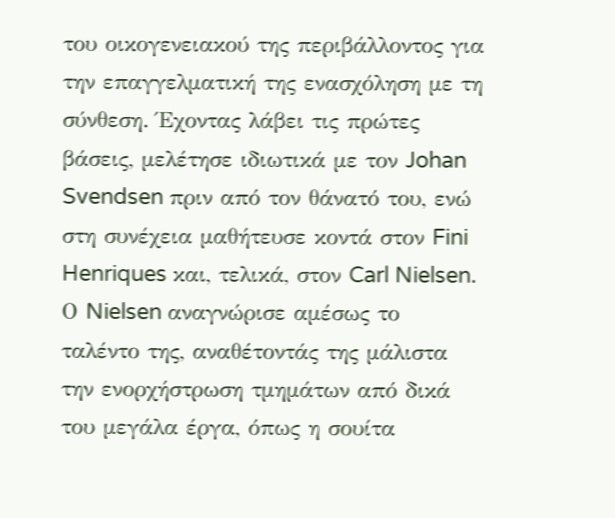του οικογενειακού της περιβάλλοντος για την επαγγελματική της ενασχόληση με τη σύνθεση. Έχοντας λάβει τις πρώτες βάσεις, μελέτησε ιδιωτικά με τον Johan Svendsen πριν από τον θάνατό του, ενώ στη συνέχεια μαθήτευσε κοντά στον Fini Henriques και, τελικά, στον Carl Nielsen. Ο Nielsen αναγνώρισε αμέσως το ταλέντο της, αναθέτοντάς της μάλιστα την ενορχήστρωση τμημάτων από δικά του μεγάλα έργα, όπως η σουίτα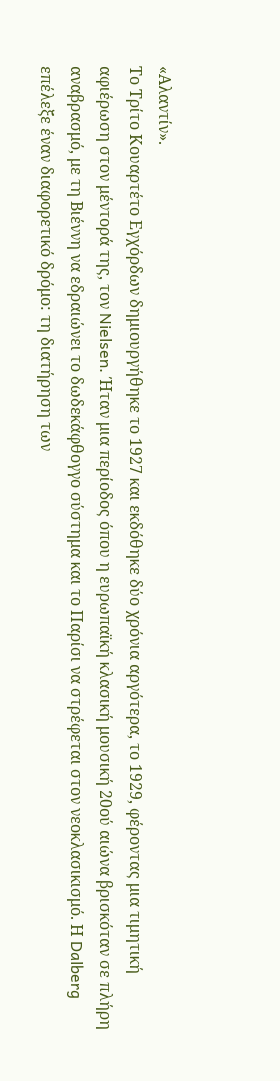«Αλαντίν».
Το Τρίτο Κουαρτέτο Εγχόρδων δημιουργήθηκε το 1927 και εκδόθηκε δύο χρόνια αργότερα, το 1929, φέροντας μια τιμητική αφιέρωση στον μέντορά της, τον Nielsen. Ήταν μια περίοδος όπου η ευρωπαϊκή κλασική μουσική 20ού αιώνα βρισκόταν σε πλήρη αναβρασμό, με τη Βιέννη να εδραιώνει το δωδεκάφθογγο σύστημα και το Παρίσι να στρέφεται στον νεοκλασικισμό. Η Dalberg επέλεξε έναν διαφορετικό δρόμο: τη διατήρηση των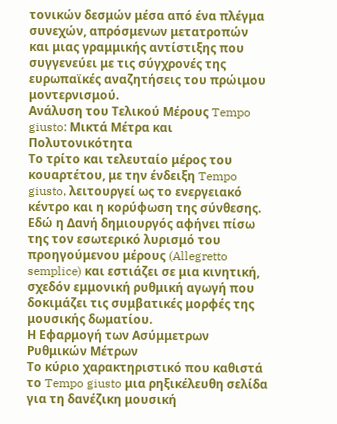τονικών δεσμών μέσα από ένα πλέγμα συνεχών, απρόσμενων μετατροπών και μιας γραμμικής αντίστιξης που συγγενεύει με τις σύγχρονές της ευρωπαϊκές αναζητήσεις του πρώιμου μοντερνισμού.
Ανάλυση του Τελικού Μέρους Tempo giusto: Μικτά Μέτρα και Πολυτονικότητα
Το τρίτο και τελευταίο μέρος του κουαρτέτου, με την ένδειξη Tempo giusto, λειτουργεί ως το ενεργειακό κέντρο και η κορύφωση της σύνθεσης. Εδώ η Δανή δημιουργός αφήνει πίσω της τον εσωτερικό λυρισμό του προηγούμενου μέρους (Allegretto semplice) και εστιάζει σε μια κινητική, σχεδόν εμμονική ρυθμική αγωγή που δοκιμάζει τις συμβατικές μορφές της μουσικής δωματίου.
Η Εφαρμογή των Ασύμμετρων Ρυθμικών Μέτρων
Το κύριο χαρακτηριστικό που καθιστά το Tempo giusto μια ρηξικέλευθη σελίδα για τη δανέζικη μουσική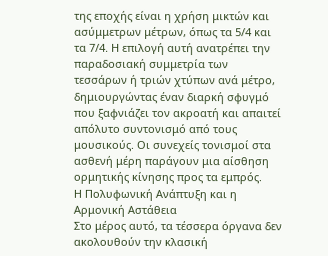της εποχής είναι η χρήση μικτών και ασύμμετρων μέτρων, όπως τα 5/4 και τα 7/4. Η επιλογή αυτή ανατρέπει την παραδοσιακή συμμετρία των τεσσάρων ή τριών χτύπων ανά μέτρο, δημιουργώντας έναν διαρκή σφυγμό που ξαφνιάζει τον ακροατή και απαιτεί απόλυτο συντονισμό από τους μουσικούς. Οι συνεχείς τονισμοί στα ασθενή μέρη παράγουν μια αίσθηση ορμητικής κίνησης προς τα εμπρός.
Η Πολυφωνική Ανάπτυξη και η Αρμονική Αστάθεια
Στο μέρος αυτό, τα τέσσερα όργανα δεν ακολουθούν την κλασική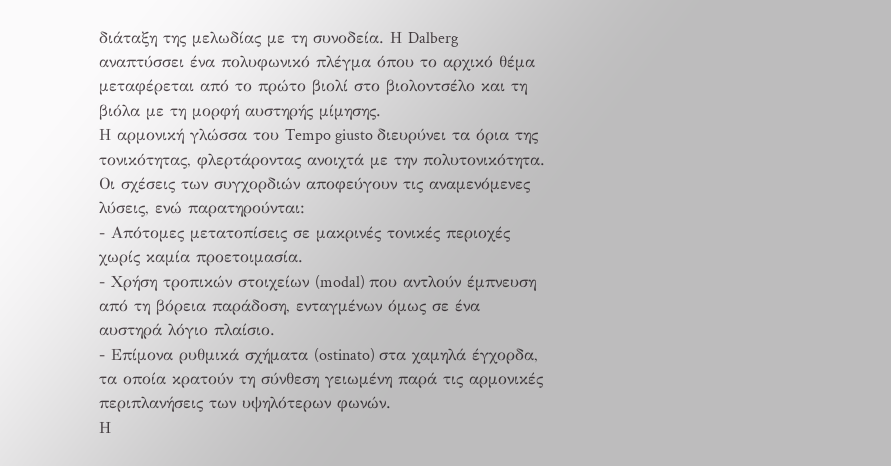διάταξη της μελωδίας με τη συνοδεία. Η Dalberg αναπτύσσει ένα πολυφωνικό πλέγμα όπου το αρχικό θέμα μεταφέρεται από το πρώτο βιολί στο βιολοντσέλο και τη βιόλα με τη μορφή αυστηρής μίμησης.
Η αρμονική γλώσσα του Tempo giusto διευρύνει τα όρια της τονικότητας, φλερτάροντας ανοιχτά με την πολυτονικότητα. Οι σχέσεις των συγχορδιών αποφεύγουν τις αναμενόμενες λύσεις, ενώ παρατηρούνται:
- Απότομες μετατοπίσεις σε μακρινές τονικές περιοχές χωρίς καμία προετοιμασία.
- Χρήση τροπικών στοιχείων (modal) που αντλούν έμπνευση από τη βόρεια παράδοση, ενταγμένων όμως σε ένα αυστηρά λόγιο πλαίσιο.
- Επίμονα ρυθμικά σχήματα (ostinato) στα χαμηλά έγχορδα, τα οποία κρατούν τη σύνθεση γειωμένη παρά τις αρμονικές περιπλανήσεις των υψηλότερων φωνών.
Η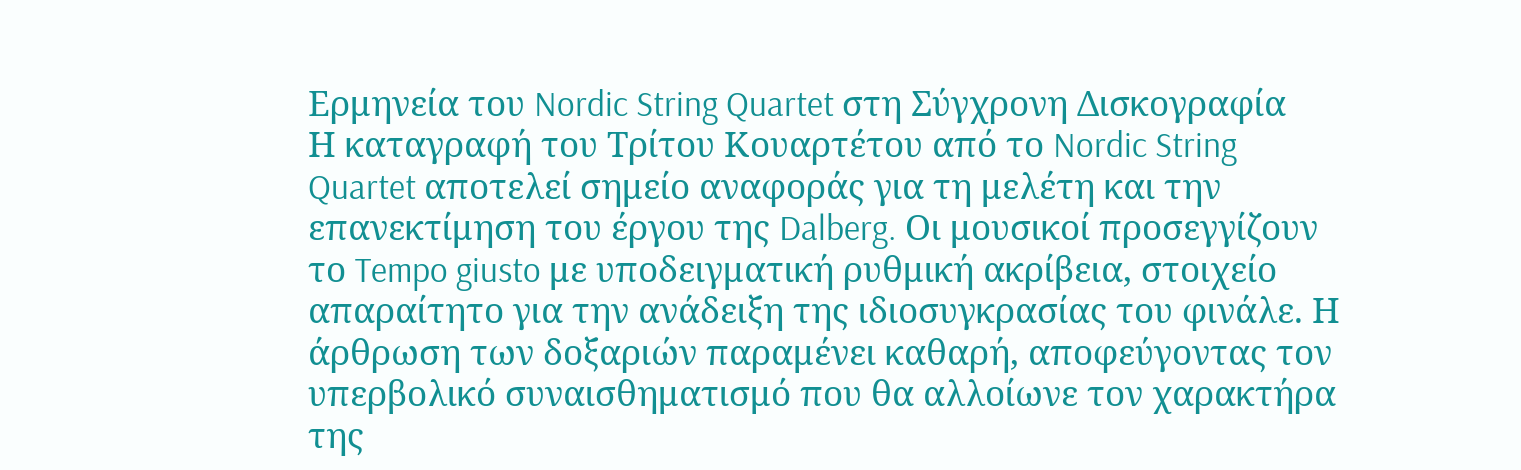Ερμηνεία του Nordic String Quartet στη Σύγχρονη Δισκογραφία
Η καταγραφή του Τρίτου Κουαρτέτου από το Nordic String Quartet αποτελεί σημείο αναφοράς για τη μελέτη και την επανεκτίμηση του έργου της Dalberg. Οι μουσικοί προσεγγίζουν το Tempo giusto με υποδειγματική ρυθμική ακρίβεια, στοιχείο απαραίτητο για την ανάδειξη της ιδιοσυγκρασίας του φινάλε. Η άρθρωση των δοξαριών παραμένει καθαρή, αποφεύγοντας τον υπερβολικό συναισθηματισμό που θα αλλοίωνε τον χαρακτήρα της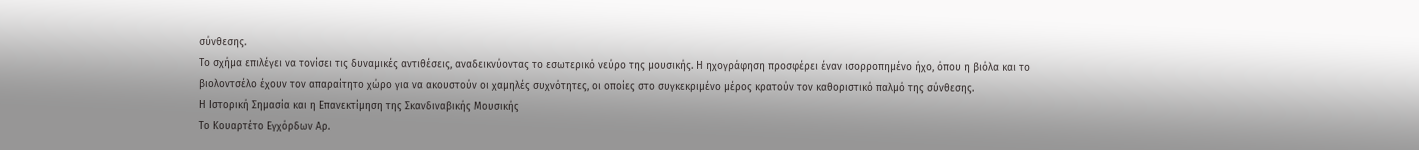σύνθεσης.
Το σχήμα επιλέγει να τονίσει τις δυναμικές αντιθέσεις, αναδεικνύοντας το εσωτερικό νεύρο της μουσικής. Η ηχογράφηση προσφέρει έναν ισορροπημένο ήχο, όπου η βιόλα και το βιολοντσέλο έχουν τον απαραίτητο χώρο για να ακουστούν οι χαμηλές συχνότητες, οι οποίες στο συγκεκριμένο μέρος κρατούν τον καθοριστικό παλμό της σύνθεσης.
Η Ιστορική Σημασία και η Επανεκτίμηση της Σκανδιναβικής Μουσικής
Το Κουαρτέτο Εγχόρδων Αρ.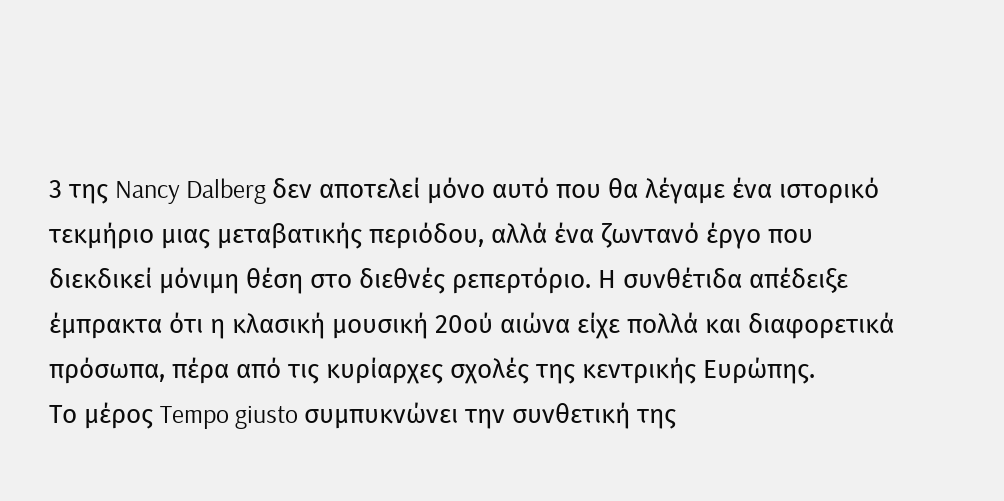3 της Nancy Dalberg δεν αποτελεί μόνο αυτό που θα λέγαμε ένα ιστορικό τεκμήριο μιας μεταβατικής περιόδου, αλλά ένα ζωντανό έργο που διεκδικεί μόνιμη θέση στο διεθνές ρεπερτόριο. Η συνθέτιδα απέδειξε έμπρακτα ότι η κλασική μουσική 20ού αιώνα είχε πολλά και διαφορετικά πρόσωπα, πέρα από τις κυρίαρχες σχολές της κεντρικής Ευρώπης.
Το μέρος Tempo giusto συμπυκνώνει την συνθετική της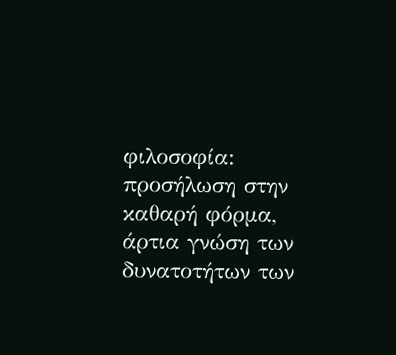φιλοσοφία: προσήλωση στην καθαρή φόρμα, άρτια γνώση των δυνατοτήτων των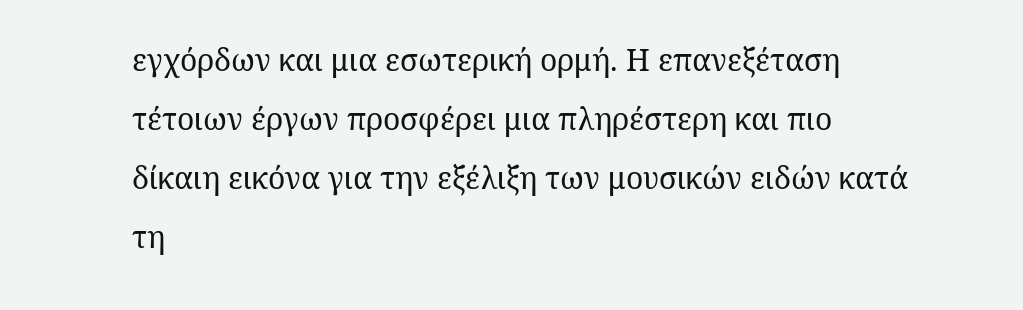εγχόρδων και μια εσωτερική ορμή. Η επανεξέταση τέτοιων έργων προσφέρει μια πληρέστερη και πιο δίκαιη εικόνα για την εξέλιξη των μουσικών ειδών κατά τη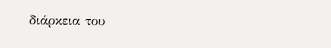διάρκεια του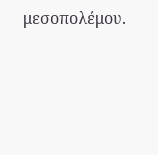μεσοπολέμου.